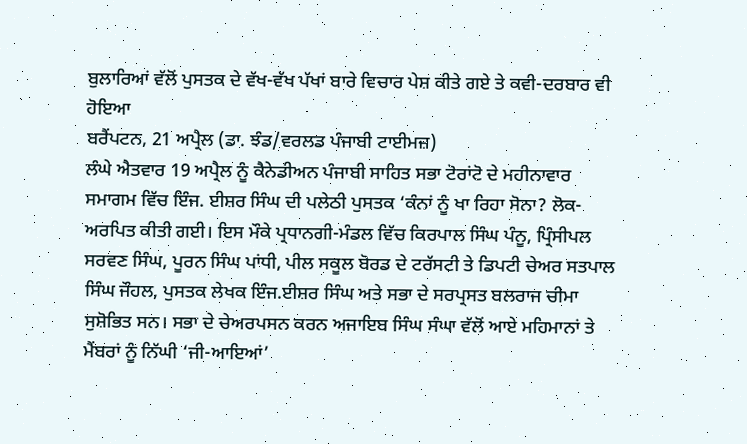ਬੁਲਾਰਿਆਂ ਵੱਲੋਂ ਪੁਸਤਕ ਦੇ ਵੱਖ-ਵੱਖ ਪੱਖਾਂ ਬਾਰੇ ਵਿਚਾਰ ਪੇਸ਼ ਕੀਤੇ ਗਏ ਤੇ ਕਵੀ-ਦਰਬਾਰ ਵੀ ਹੋਇਆ
ਬਰੈਂਪਟਨ, 21 ਅਪ੍ਰੈਲ (ਡਾ. ਝੰਡ/ਵਰਲਡ ਪੰਜਾਬੀ ਟਾਈਮਜ਼)
ਲੰਘੇ ਐਤਵਾਰ 19 ਅਪ੍ਰੈਲ ਨੂੰ ਕੈਨੇਡੀਅਨ ਪੰਜਾਬੀ ਸਾਹਿਤ ਸਭਾ ਟੋਰਾਂਟੋ ਦੇ ਮਹੀਨਾਵਾਰ ਸਮਾਗਮ ਵਿੱਚ ਇੰਜ. ਈਸ਼ਰ ਸਿੰਘ ਦੀ ਪਲੇਠੀ ਪੁਸਤਕ ‘ਕੰਨਾਂ ਨੂੰ ਖਾ ਰਿਹਾ ਸੋਨਾ? ਲੋਕ-ਅਰਪਿਤ ਕੀਤੀ ਗਈ। ਇਸ ਮੌਕੇ ਪ੍ਰਧਾਨਗੀ-ਮੰਡਲ ਵਿੱਚ ਕਿਰਪਾਲ ਸਿੰਘ ਪੰਨੂ, ਪ੍ਰਿੰਸੀਪਲ ਸਰਵਣ ਸਿੰਘ, ਪੂਰਨ ਸਿੰਘ ਪਾਂਧੀ, ਪੀਲ ਸਕੂਲ ਬੋਰਡ ਦੇ ਟਰੱਸਟੀ ਤੇ ਡਿਪਟੀ ਚੇਅਰ ਸਤਪਾਲ ਸਿੰਘ ਜੌਹਲ, ਪੁਸਤਕ ਲੇਖਕ ਇੰਜ.ਈਸ਼ਰ ਸਿੰਘ ਅਤੇ ਸਭਾ ਦੇ ਸਰਪ੍ਰਸਤ ਬਲਰਾਜ ਚੀਮਾ ਸੁਸ਼ੋਭਿਤ ਸਨ। ਸਭਾ ਦੇ ਚੇਅਰਪਸਨ ਕਰਨ ਅਜਾਇਬ ਸਿੰਘ ਸੰਘਾ ਵੱਲੋਂ ਆਏ ਮਹਿਮਾਨਾਂ ਤੇ ਮੈਂਬਰਾਂ ਨੂੰ ਨਿੱਘੀ ‘ਜੀ-ਆਇਆਂ’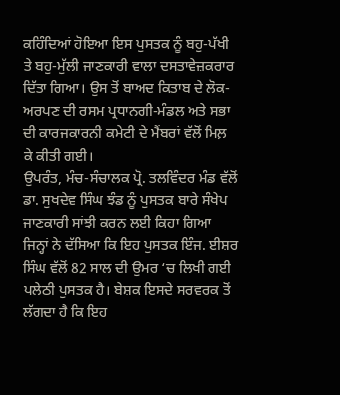ਕਹਿੰਦਿਆਂ ਹੋਇਆ ਇਸ ਪੁਸਤਕ ਨੂੰ ਬਹੁ-ਪੱਖੀ ਤੇ ਬਹੁ-ਮੁੱਲੀ ਜਾਣਕਾਰੀ ਵਾਲਾ ਦਸਤਾਵੇਜ਼ਕਰਾਰ ਦਿੱਤਾ ਗਿਆ। ਉਸ ਤੋਂ ਬਾਅਦ ਕਿਤਾਬ ਦੇ ਲੋਕ-ਅਰਪਣ ਦੀ ਰਸਮ ਪ੍ਰਧਾਨਗੀ-ਮੰਡਲ ਅਤੇ ਸਭਾ ਦੀ ਕਾਰਜਕਾਰਨੀ ਕਮੇਟੀ ਦੇ ਮੈਂਬਰਾਂ ਵੱਲੋਂ ਮਿਲ਼ ਕੇ ਕੀਤੀ ਗਈ।
ਉਪਰੰਤ, ਮੰਚ-ਸੰਚਾਲਕ ਪ੍ਰੋ. ਤਲਵਿੰਦਰ ਮੰਡ ਵੱਲੋਂ ਡਾ. ਸੁਖਦੇਵ ਸਿੰਘ ਝੰਡ ਨੂੰ ਪੁਸਤਕ ਬਾਰੇ ਸੰਖੇਪ ਜਾਣਕਾਰੀ ਸਾਂਝੀ ਕਰਨ ਲਈ ਕਿਹਾ ਗਿਆ ਜਿਨ੍ਹਾਂ ਨੇ ਦੱਸਿਆ ਕਿ ਇਹ ਪੁਸਤਕ ਇੰਜ. ਈਸ਼ਰ ਸਿੰਘ ਵੱਲੋਂ 82 ਸਾਲ ਦੀ ਉਮਰ ‘ਚ ਲਿਖੀ ਗਈ ਪਲੇਠੀ ਪੁਸਤਕ ਹੈ। ਬੇਸ਼ਕ ਇਸਦੇ ਸਰਵਰਕ ਤੋਂ ਲੱਗਦਾ ਹੈ ਕਿ ਇਹ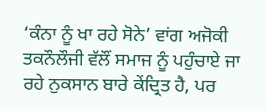‘ਕੰਨਾ ਨੂੰ ਖਾ ਰਹੇ ਸੋਨੇ’ ਵਾਂਗ ਅਜੋਕੀ ਤਕਨੌਲੌਜੀ ਵੱਲੌਂ ਸਮਾਜ ਨੂੰ ਪਹੁੰਚਾਏ ਜਾ ਰਹੇ ਨੁਕਸਾਨ ਬਾਰੇ ਕੇਂਦ੍ਰਿਤ ਹੈ, ਪਰ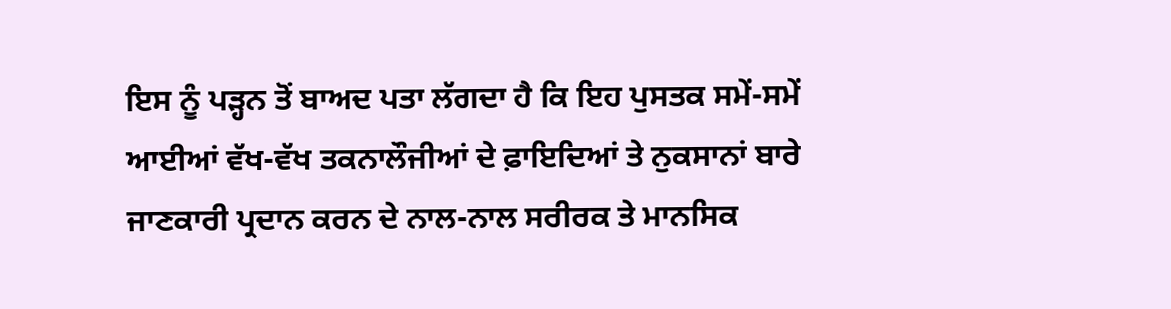ਇਸ ਨੂੰ ਪੜ੍ਹਨ ਤੋਂ ਬਾਅਦ ਪਤਾ ਲੱਗਦਾ ਹੈ ਕਿ ਇਹ ਪੁਸਤਕ ਸਮੇਂ-ਸਮੇਂ ਆਈਆਂ ਵੱਖ-ਵੱਖ ਤਕਨਾਲੌਜੀਆਂ ਦੇ ਫ਼ਾਇਦਿਆਂ ਤੇ ਨੁਕਸਾਨਾਂ ਬਾਰੇ ਜਾਣਕਾਰੀ ਪ੍ਰਦਾਨ ਕਰਨ ਦੇ ਨਾਲ-ਨਾਲ ਸਰੀਰਕ ਤੇ ਮਾਨਸਿਕ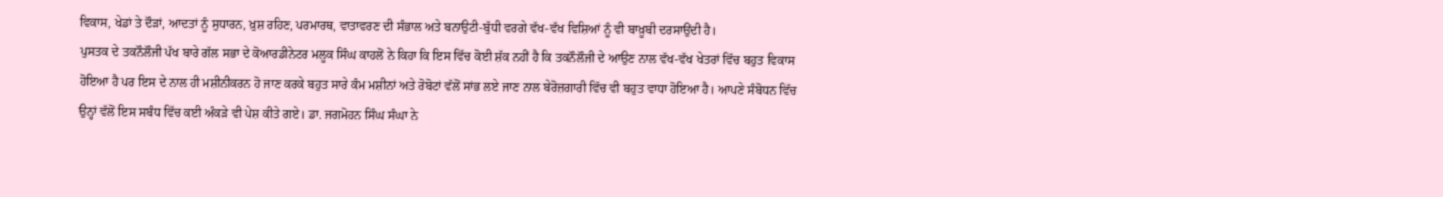ਵਿਕਾਸ, ਖੇਡਾਂ ਤੇ ਦੌੜਾਂ, ਆਦਤਾਂ ਨੂੰ ਸੁਧਾਰਨ, ਖ਼ੁਸ਼ ਰਹਿਣ, ਪਰਮਾਰਥ, ਵਾਤਾਵਰਣ ਦੀ ਸੰਭਾਲ ਅਤੇ ਬਨਾਉਟੀ-ਬੁੱਧੀ ਵਰਗੇ ਵੱਖ-ਵੱਖ ਵਿਸ਼ਿਆਂ ਨੂੰ ਵੀ ਬਾਖ਼ੂਬੀ ਦਰਸਾਉਂਦੀ ਹੈ।
ਪੁਸਤਕ ਦੇ ਤਕਨੌਲੌਜੀ ਪੱਖ ਬਾਰੇ ਗੱਲ ਸਭਾ ਦੇ ਕੋਆਰਡੀਨੇਟਰ ਮਲੂਕ ਸਿੰਘ ਕਾਹਲੋਂ ਨੇ ਕਿਹਾ ਕਿ ਇਸ ਵਿੱਚ ਕੋਈ ਸ਼ੱਕ ਨਹੀਂ ਹੈ ਕਿ ਤਕਨੌਲੌਜੀ ਦੇ ਆਉਣ ਨਾਲ ਵੱਖ-ਵੱਖ ਖੇਤਰਾਂ ਵਿੱਚ ਬਹੁਤ ਵਿਕਾਸ ਹੋਇਆ ਹੈ ਪਰ ਇਸ ਦੇ ਨਾਲ ਹੀ ਮਸ਼ੀਨੀਕਰਨ ਹੋ ਜਾਣ ਕਰਕੇ ਬਹੁਤ ਸਾਰੇ ਕੰਮ ਮਸ਼ੀਨਾਂ ਅਤੇ ਰੋਬੋਟਾਂ ਵੱਲੋਂ ਸਾਂਭ ਲਏ ਜਾਣ ਨਾਲ ਬੇਰੋਜ਼ਗਾਰੀ ਵਿੱਚ ਵੀ ਬਹੁਤ ਵਾਧਾ ਹੋਇਆ ਹੈ। ਆਪਣੇ ਸੰਬੋਧਨ ਵਿੱਚ ਉਨ੍ਹਾਂ ਵੱਲੋਂ ਇਸ ਸਬੰਧ ਵਿੱਚ ਕਈ ਅੰਕੜੇ ਵੀ ਪੇਸ਼ ਕੀਤੇ ਗਏ। ਡਾ. ਜਗਮੋਹਨ ਸਿੰਘ ਸੰਘਾ ਨੇ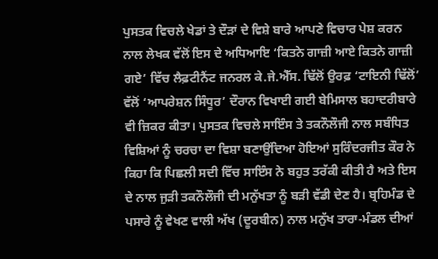ਪੁਸਤਕ ਵਿਚਲੇ ਖੇਡਾਂ ਤੇ ਦੌੜਾਂ ਦੇ ਵਿਸ਼ੇ ਬਾਰੇ ਆਪਣੇ ਵਿਚਾਰ ਪੇਸ਼ ਕਰਨ ਨਾਲ ਲੇਖਕ ਵੱਲੋਂ ਇਸ ਦੇ ਅਧਿਆਇ ‘ਕਿਤਨੇ ਗਾਜ਼ੀ ਆਏ ਕਿਤਨੇ ਗਾਜ਼ੀ ਗਏ’ ਵਿੱਚ ਲੈਫ਼ਟੀਨੈਂਟ ਜਨਰਲ ਕੇ.ਜੇ.ਐੱਸ. ਢਿੱਲੋਂ ਉਰਫ਼ ‘ਟਾਇਨੀ ਢਿੱਲੋਂ’ ਵੱਲੋਂ ‘ਆਪਰੇਸ਼ਨ ਸਿੰਧੂਰ’ ਦੌਰਾਨ ਵਿਖਾਈ ਗਈ ਬੇਮਿਸਾਲ ਬਹਾਦਰੀਬਾਰੇ ਵੀ ਜ਼ਿਕਰ ਕੀਤਾ। ਪੁਸਤਕ ਵਿਚਲੇ ਸਾਇੰਸ ਤੇ ਤਕਨੌਲੌਜੀ ਨਾਲ ਸਬੰਧਿਤ ਵਿਸ਼ਿਆਂ ਨੂੰ ਚਰਚਾ ਦਾ ਵਿਸ਼ਾ ਬਣਾਉਂਦਿਆ ਹੋਇਆਂ ਸੁਰਿੰਦਰਜੀਤ ਕੌਰ ਨੇ ਕਿਹਾ ਕਿ ਪਿਛਲੀ ਸਦੀ ਵਿੱਚ ਸਾਇੰਸ ਨੇ ਬਹੁਤ ਤਰੱਕੀ ਕੀਤੀ ਹੈ ਅਤੇ ਇਸ ਦੇ ਨਾਲ ਜੁੜੀ ਤਕਨੌਲੌਜੀ ਦੀ ਮਨੁੱਖਤਾ ਨੂੰ ਬੜੀ ਵੱਡੀ ਦੇਣ ਹੈ। ਬ੍ਰਹਿਮੰਡ ਦੇ ਪਸਾਰੇ ਨੂੰ ਵੇਖਣ ਵਾਲੀ ਅੱਖ (ਦੂਰਬੀਨ) ਨਾਲ ਮਨੁੱਖ ਤਾਰਾ-ਮੰਡਲ ਦੀਆਂ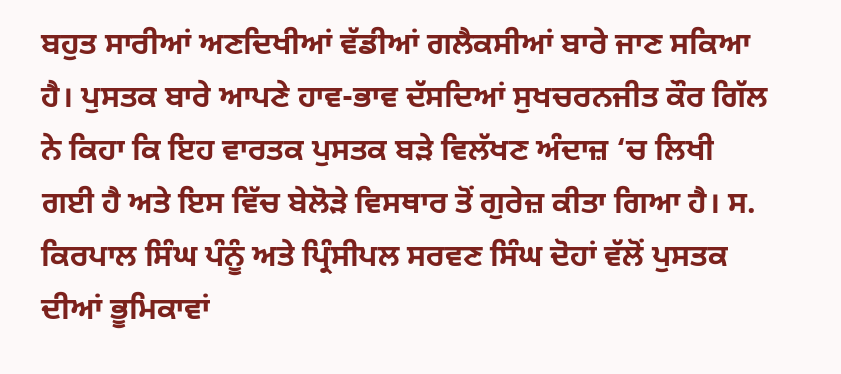ਬਹੁਤ ਸਾਰੀਆਂ ਅਣਦਿਖੀਆਂ ਵੱਡੀਆਂ ਗਲੈਕਸੀਆਂ ਬਾਰੇ ਜਾਣ ਸਕਿਆ ਹੈ। ਪੁਸਤਕ ਬਾਰੇ ਆਪਣੇ ਹਾਵ-ਭਾਵ ਦੱਸਦਿਆਂ ਸੁਖਚਰਨਜੀਤ ਕੌਰ ਗਿੱਲ ਨੇ ਕਿਹਾ ਕਿ ਇਹ ਵਾਰਤਕ ਪੁਸਤਕ ਬੜੇ ਵਿਲੱਖਣ ਅੰਦਾਜ਼ ‘ਚ ਲਿਖੀ ਗਈ ਹੈ ਅਤੇ ਇਸ ਵਿੱਚ ਬੇਲੋੜੇ ਵਿਸਥਾਰ ਤੋਂ ਗੁਰੇਜ਼ ਕੀਤਾ ਗਿਆ ਹੈ। ਸ. ਕਿਰਪਾਲ ਸਿੰਘ ਪੰਨੂੰ ਅਤੇ ਪ੍ਰਿੰਸੀਪਲ ਸਰਵਣ ਸਿੰਘ ਦੋਹਾਂ ਵੱਲੋਂ ਪੁਸਤਕ ਦੀਆਂ ਭੂਮਿਕਾਵਾਂ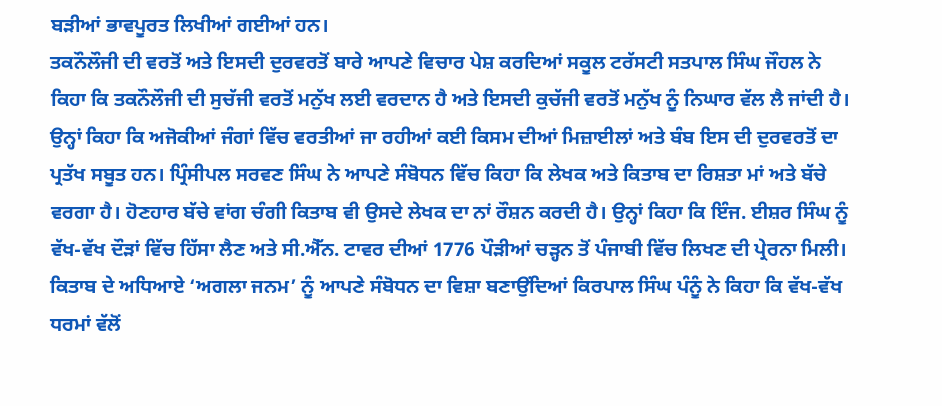ਬੜੀਆਂ ਭਾਵਪੂਰਤ ਲਿਖੀਆਂ ਗਈਆਂ ਹਨ।
ਤਕਨੌਲੌਜੀ ਦੀ ਵਰਤੋਂ ਅਤੇ ਇਸਦੀ ਦੁਰਵਰਤੋਂ ਬਾਰੇ ਆਪਣੇ ਵਿਚਾਰ ਪੇਸ਼ ਕਰਦਿਆਂ ਸਕੂਲ ਟਰੱਸਟੀ ਸਤਪਾਲ ਸਿੰਘ ਜੌਹਲ ਨੇ ਕਿਹਾ ਕਿ ਤਕਨੌਲੌਜੀ ਦੀ ਸੁਚੱਜੀ ਵਰਤੋਂ ਮਨੁੱਖ ਲਈ ਵਰਦਾਨ ਹੈ ਅਤੇ ਇਸਦੀ ਕੁਚੱਜੀ ਵਰਤੋਂ ਮਨੁੱਖ ਨੂੰ ਨਿਘਾਰ ਵੱਲ ਲੈ ਜਾਂਦੀ ਹੈ। ਉਨ੍ਹਾਂ ਕਿਹਾ ਕਿ ਅਜੋਕੀਆਂ ਜੰਗਾਂ ਵਿੱਚ ਵਰਤੀਆਂ ਜਾ ਰਹੀਆਂ ਕਈ ਕਿਸਮ ਦੀਆਂ ਮਿਜ਼ਾਈਲਾਂ ਅਤੇ ਬੰਬ ਇਸ ਦੀ ਦੁਰਵਰਤੋਂ ਦਾ ਪ੍ਰਤੱਖ ਸਬੂਤ ਹਨ। ਪ੍ਰਿੰਸੀਪਲ ਸਰਵਣ ਸਿੰਘ ਨੇ ਆਪਣੇ ਸੰਬੋਧਨ ਵਿੱਚ ਕਿਹਾ ਕਿ ਲੇਖਕ ਅਤੇ ਕਿਤਾਬ ਦਾ ਰਿਸ਼ਤਾ ਮਾਂ ਅਤੇ ਬੱਚੇ ਵਰਗਾ ਹੈ। ਹੋਣਹਾਰ ਬੱਚੇ ਵਾਂਗ ਚੰਗੀ ਕਿਤਾਬ ਵੀ ਉਸਦੇ ਲੇਖਕ ਦਾ ਨਾਂ ਰੌਸ਼ਨ ਕਰਦੀ ਹੈ। ਉਨ੍ਹਾਂ ਕਿਹਾ ਕਿ ਇੰਜ. ਈਸ਼ਰ ਸਿੰਘ ਨੂੰ ਵੱਖ-ਵੱਖ ਦੌੜਾਂ ਵਿੱਚ ਹਿੱਸਾ ਲੈਣ ਅਤੇ ਸੀ.ਐੱਨ. ਟਾਵਰ ਦੀਆਂ 1776 ਪੌੜੀਆਂ ਚੜ੍ਹਨ ਤੋਂ ਪੰਜਾਬੀ ਵਿੱਚ ਲਿਖਣ ਦੀ ਪ੍ਰੇਰਨਾ ਮਿਲੀ।
ਕਿਤਾਬ ਦੇ ਅਧਿਆਏ ‘ਅਗਲਾ ਜਨਮ’ ਨੂੰ ਆਪਣੇ ਸੰਬੋਧਨ ਦਾ ਵਿਸ਼ਾ ਬਣਾਉਂਦਿਆਂ ਕਿਰਪਾਲ ਸਿੰਘ ਪੰਨੂੰ ਨੇ ਕਿਹਾ ਕਿ ਵੱਖ-ਵੱਖ ਧਰਮਾਂ ਵੱਲੋਂ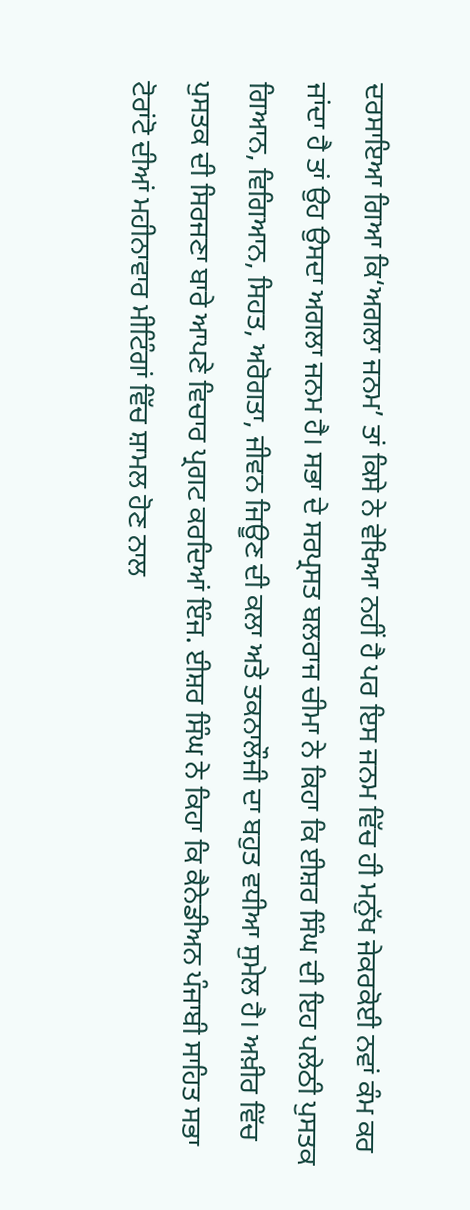ਦਰਸਾਇਆ ਗਿਆ ਕਿ‘ਅਗਲਾ ਜਨਮ’ ਤਾਂ ਕਿਸੇ ਨੇ ਵੇਖਿਆ ਨਹੀਂ ਹੈ ਪਰ ਇਸ ਜਨਮ ਵਿੱਚ ਹੀ ਮਨੁੱਖ ਜੇਕਰਕੋਈ ਨਵਾਂ ਕੰਮ ਕਰ ਜਾਂਦਾ ਹੈ ਤਾਂ ਉਹ ਉਸਦਾ ਅਗਲਾ ਜਨਮ ਹੈ। ਸਭਾ ਦੇ ਸਰਪ੍ਰਸਤ ਬਲਰਾਜ ਚੀਮਾ ਨੇ ਕਿਹਾ ਕਿ ਈਸ਼ਰ ਸਿੰਘ ਦੀ ਇਹ ਪਲੇਠੀ ਪੁਸਤਕ ਗਿਆਨ, ਵਿਗਿਆਨ, ਸਿਹਤ, ਅਰੋਗਤਾ, ਜੀਵਨ ਜਿਊਣ ਦੀ ਕਲਾ ਅਤੇ ਤਕਨਾਲੌਜੀ ਦਾ ਬਹੁਤ ਵਧੀਆ ਸੁਮੇਲ ਹੈ। ਅਖ਼ੀਰ ਵਿੱਚ ਪੁਸਤਕ ਦੀ ਸਿਰਜਣਾ ਬਾਰੇ ਆਪਣੇ ਵਿਚਾਰ ਪ੍ਰਗਟ ਕਰਦਿਆਂ ਇੰਜ. ਈਸ਼ਰ ਸਿੰਘ ਨੇ ਕਿਹਾ ਕਿ ਕੈਨੇਡੀਅਨ ਪੰਜਾਬੀ ਸਾਹਿਤ ਸਭਾ ਟੋਰਾਂਟੋ ਦੀਆਂ ਮਹੀਨਾਵਾਰ ਮੀਟਿੰਗਾਂ ਵਿੱਚ ਸ਼ਾਮਲ ਹੋਣ ਨਾਲ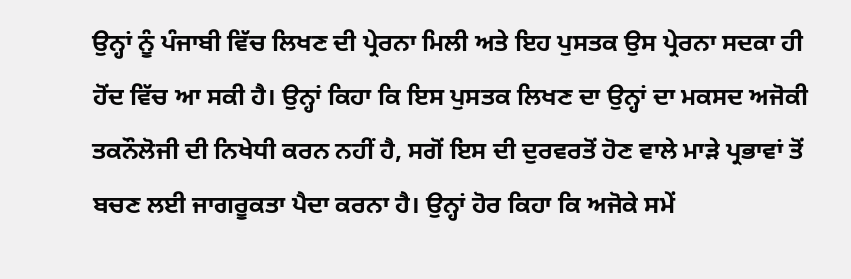ਉਨ੍ਹਾਂ ਨੂੰ ਪੰਜਾਬੀ ਵਿੱਚ ਲਿਖਣ ਦੀ ਪ੍ਰੇਰਨਾ ਮਿਲੀ ਅਤੇ ਇਹ ਪੁਸਤਕ ਉਸ ਪ੍ਰੇਰਨਾ ਸਦਕਾ ਹੀ ਹੋਂਦ ਵਿੱਚ ਆ ਸਕੀ ਹੈ। ਉਨ੍ਹਾਂ ਕਿਹਾ ਕਿ ਇਸ ਪੁਸਤਕ ਲਿਖਣ ਦਾ ਉਨ੍ਹਾਂ ਦਾ ਮਕਸਦ ਅਜੋਕੀ ਤਕਨੌਲੋਜੀ ਦੀ ਨਿਖੇਧੀ ਕਰਨ ਨਹੀਂ ਹੈ, ਸਗੋਂ ਇਸ ਦੀ ਦੁਰਵਰਤੋਂ ਹੋਣ ਵਾਲੇ ਮਾੜੇ ਪ੍ਰਭਾਵਾਂ ਤੋਂ ਬਚਣ ਲਈ ਜਾਗਰੂਕਤਾ ਪੈਦਾ ਕਰਨਾ ਹੈ। ਉਨ੍ਹਾਂ ਹੋਰ ਕਿਹਾ ਕਿ ਅਜੋਕੇ ਸਮੇਂ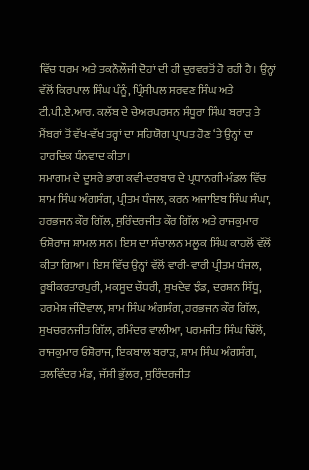ਵਿੱਚ ਧਰਮ ਅਤੇ ਤਕਨੌਲੌਜੀ ਦੋਹਾਂ ਦੀ ਹੀ ਦੁਰਵਰਤੋਂ ਹੋ ਰਹੀ ਹੈ। ਉਨ੍ਹਾਂ ਵੱਲੋਂ ਕਿਰਪਾਲ ਸਿੰਘ ਪੰਨੂੰ, ਪ੍ਰਿੰਸੀਪਲ ਸਰਵਣ ਸਿੰਘ ਅਤੇ ਟੀ.ਪੀ.ਏ.ਆਰ. ਕਲੱਬ ਦੇ ਚੇਅਰਪਰਸਨ ਸੰਧੂਰਾ ਸਿੰਘ ਬਰਾੜ ਤੇ ਮੈਂਬਰਾਂ ਤੋਂ ਵੱਖ-ਵੱਖ ਤਰ੍ਹਾਂ ਦਾ ਸਹਿਯੋਗ ਪ੍ਰਾਪਤ ਹੋਣ ‘ਤੇ ਉਨ੍ਹਾਂ ਦਾ ਹਾਰਦਿਕ ਧੰਨਵਾਦ ਕੀਤਾ।
ਸਮਾਗਮ ਦੇ ਦੂਸਰੇ ਭਾਗ ਕਵੀ-ਦਰਬਾਰ ਦੇ ਪ੍ਰਧਾਨਗੀ-ਮੰਡਲ ਵਿੱਚ ਸ਼ਾਮ ਸਿੰਘ ਅੰਗਸੰਗ, ਪ੍ਰੀਤਮ ਧੰਜਲ, ਕਰਨ ਅਜਾਇਬ ਸਿੰਘ ਸੰਘਾ, ਹਰਭਜਨ ਕੌਰ ਗਿੱਲ, ਸੁਰਿੰਦਰਜੀਤ ਕੌਰ ਗਿੱਲ ਅਤੇ ਰਾਜਕੁਮਾਰ ਓਸ਼ੋਰਾਜ ਸ਼ਾਮਲ ਸਨ। ਇਸ ਦਾ ਸੰਚਾਲਨ ਮਲੂਕ ਸਿੰਘ ਕਾਹਲੋਂ ਵੱਲੋਂ ਕੀਤਾ ਗਿਆ। ਇਸ ਵਿੱਚ ਉਨ੍ਹਾਂ ਵੱਲੋਂ ਵਾਰੀ-ਵਾਰੀ ਪ੍ਰੀਤਮ ਧੰਜਲ, ਰੂਬੀਕਰਤਾਰਪੁਰੀ, ਮਕਸੂਦ ਚੌਧਰੀ, ਸੁਖਦੇਵ ਝੰਡ, ਦਰਸ਼ਨ ਸਿੱਧੂ, ਹਰਮੇਸ਼ ਜੀਂਦੋਵਾਲ, ਸ਼ਾਮ ਸਿੰਘ ਅੰਗਸੰਗ, ਹਰਭਜਨ ਕੌਰ ਗਿੱਲ, ਸੁਖਚਰਨਜੀਤ ਗਿੱਲ, ਰਮਿੰਦਰ ਵਾਲੀਆ, ਪਰਮਜੀਤ ਸਿੰਘ ਢਿੱਲੋਂ, ਰਾਜਕੁਮਾਰ ਓਸ਼ੋਰਾਜ, ਇਕਬਾਲ ਬਰਾੜ, ਸ਼ਾਮ ਸਿੰਘ ਅੰਗਸੰਗ, ਤਲਵਿੰਦਰ ਮੰਡ, ਜੱਸੀ ਭੁੱਲਰ, ਸੁਰਿੰਦਰਜੀਤ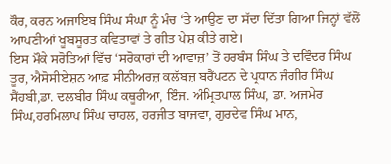ਕੌਰ, ਕਰਨ ਅਜਾਇਬ ਸਿੰਘ ਸੰਘਾ ਨੂੰ ਮੰਚ ‘ਤੇ ਆਉਣ ਦਾ ਸੱਦਾ ਦਿੱਤਾ ਗਿਆ ਜਿਨ੍ਹਾਂ ਵੱਲੋਂ ਆਪਣੀਆਂ ਖੂਬਸੂਰਤ ਕਵਿਤਾਵਾਂ ਤੇ ਗੀਤ ਪੇਸ਼ ਕੀਤੇ ਗਏ।
ਇਸ ਮੌਕੇ ਸਰੋਤਿਆਂ ਵਿੱਚ ‘ਸਰੋਕਾਰਾਂ ਦੀ ਆਵਾਜ਼’ ਤੋਂ ਹਰਬੰਸ ਸਿੰਘ ਤੇ ਦਵਿੰਦਰ ਸਿੰਘ ਤੂਰ, ਐਸੋਸੀਏਸ਼ਨ ਆਫ਼ ਸੀਨੀਅਰਜ਼ ਕਲੱਬਜ਼ ਬਰੈਂਪਟਨ ਦੇ ਪ੍ਰਧਾਨ ਜੰਗੀਰ ਸਿੰਘ ਸੈਂਹਬੀ,ਡਾ. ਦਲਬੀਰ ਸਿੰਘ ਕਥੂਰੀਆ, ਇੰਜ. ਅੰਮ੍ਰਿਤਪਾਲ ਸਿੰਘ, ਡਾ. ਅਜਮੇਰ ਸਿੰਘ,ਹਰਮਿਲਾਪ ਸਿੰਘ ਚਾਹਲ, ਹਰਜੀਤ ਬਾਜਵਾ, ਗੁਰਦੇਵ ਸਿੰਘ ਮਾਨ,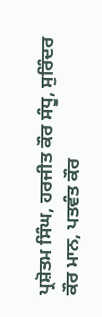ਪ੍ਰਸ਼ੋਤਮ ਸਿੰਘ, ਹਰਜੀਤ ਕੌਰ ਸੰਧੂ, ਸੁਰਿੰਦਰ ਕੌਰ ਮਾਨ, ਪਤਵੰਤ ਕੌਰ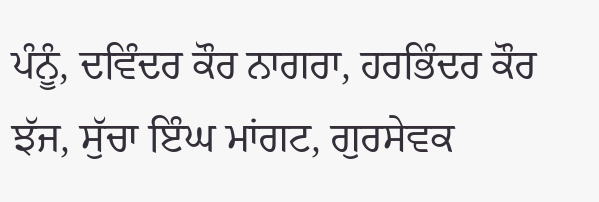ਪੰਨੂੰ, ਦਵਿੰਦਰ ਕੌਰ ਨਾਗਰਾ, ਹਰਭਿੰਦਰ ਕੌਰ ਝੱਜ, ਸੁੱਚਾ ਇੰਘ ਮਾਂਗਟ, ਗੁਰਸੇਵਕ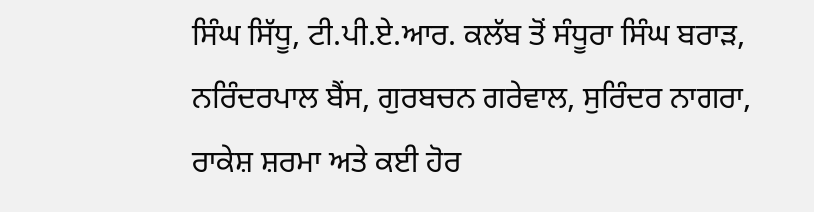ਸਿੰਘ ਸਿੱਧੂ, ਟੀ.ਪੀ.ਏ.ਆਰ. ਕਲੱਬ ਤੋਂ ਸੰਧੂਰਾ ਸਿੰਘ ਬਰਾੜ, ਨਰਿੰਦਰਪਾਲ ਬੈਂਸ, ਗੁਰਬਚਨ ਗਰੇਵਾਲ, ਸੁਰਿੰਦਰ ਨਾਗਰਾ, ਰਾਕੇਸ਼ ਸ਼ਰਮਾ ਅਤੇ ਕਈ ਹੋਰ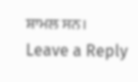ਸ਼ਾਮਲ ਸਨ।
Leave a Reply